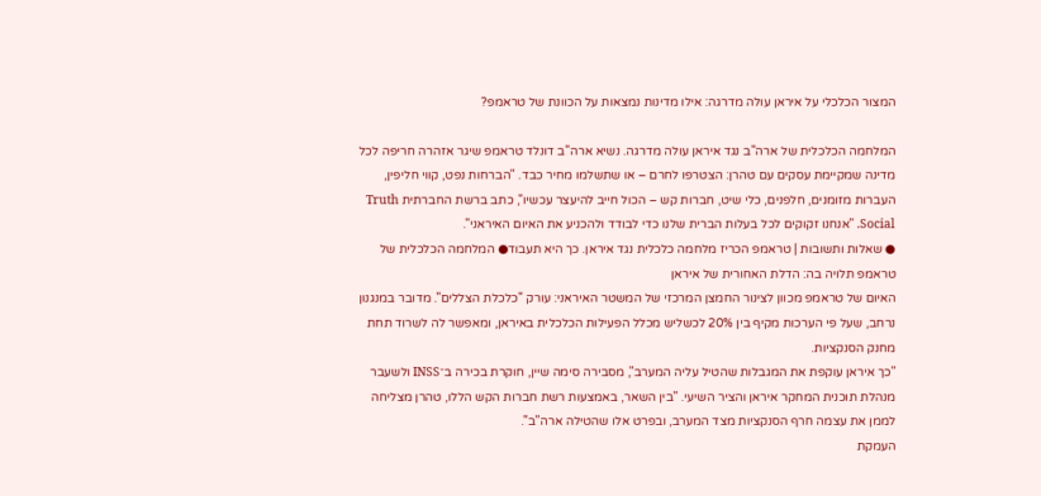המצור הכלכלי על איראן עולה מדרגה: אילו מדינות נמצאות על הכוונת של טראמפ?

המלחמה הכלכלית של ארה"ב נגד איראן עולה מדרגה. נשיא ארה"ב דונלד טראמפ שיגר אזהרה חריפה לכל מדינה שמקיימת עסקים עם טהרן: הצטרפו לחרם – או שתשלמו מחיר כבד. "הברחות נפט, קווי חליפין, העברות מזומנים, חלפנים, כלי שיט, חברות קש – הכול חייב להיעצר עכשיו", כתב ברשת החברתית Truth Social. "אנחנו זקוקים לכל בעלות הברית שלנו כדי לבודד ולהכניע את האיום האיראני".
● שאלות ותשובות | טראמפ הכריז מלחמה כלכלית נגד איראן. כך היא תעבוד● המלחמה הכלכלית של טראמפ תלויה בה: הדלת האחורית של איראן
האיום של טראמפ מכוון לצינור החמצן המרכזי של המשטר האיראני: עורק "כלכלת הצללים". מדובר במנגנון נרחב, שעל פי הערכות מקיף בין 20% לכשליש מכלל הפעילות הכלכלית באיראן, ומאפשר לה לשרוד תחת מחנק הסנקציות.
"כך איראן עוקפת את המגבלות שהטיל עליה המערב", מסבירה סימה שיין, חוקרת בכירה ב־INSS ולשעבר מנהלת תוכנית המחקר איראן והציר השיעי. "בין השאר, באמצעות רשת חברות הקש הללו, טהרן מצליחה לממן את עצמה חרף הסנקציות מצד המערב, ובפרט אלו שהטילה ארה"ב".
העמקת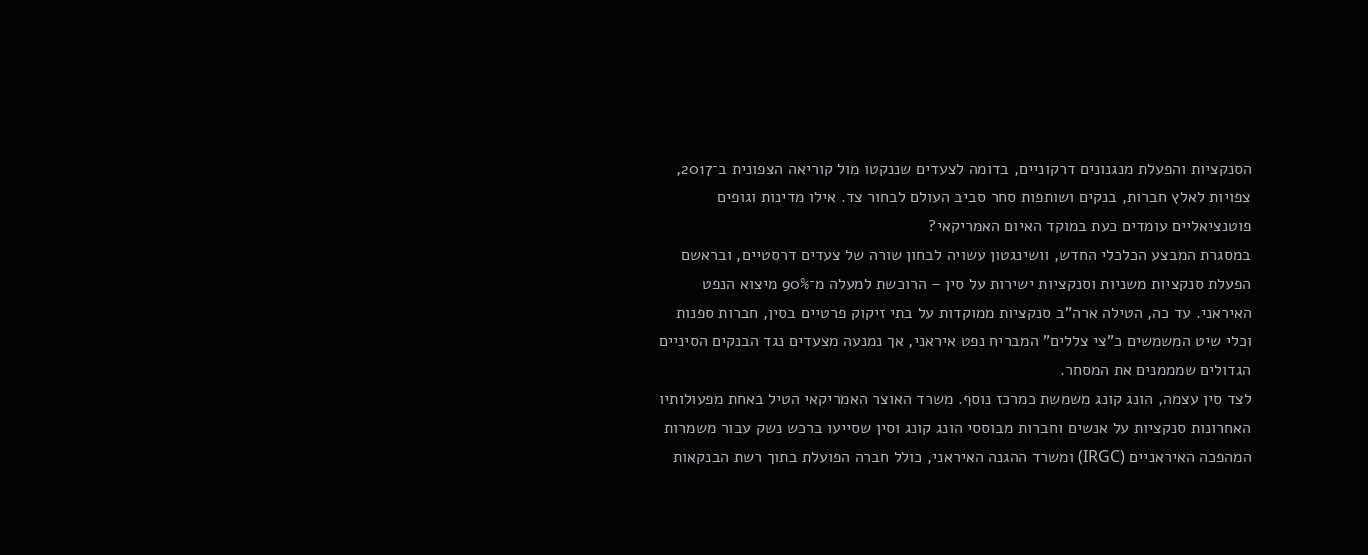הסנקציות והפעלת מנגנונים דרקוניים, בדומה לצעדים שננקטו מול קוריאה הצפונית ב־2017, צפויות לאלץ חברות, בנקים ושותפות סחר סביב העולם לבחור צד. אילו מדינות וגופים פוטנציאליים עומדים כעת במוקד האיום האמריקאי?
במסגרת המבצע הכלכלי החדש, וושינגטון עשויה לבחון שורה של צעדים דרסטיים, ובראשם הפעלת סנקציות משניות וסנקציות ישירות על סין – הרוכשת למעלה מ־90% מיצוא הנפט האיראני. עד כה, הטילה ארה"ב סנקציות ממוקדות על בתי זיקוק פרטיים בסין, חברות ספנות וכלי שיט המשמשים כ"צי צללים" המבריח נפט איראני, אך נמנעה מצעדים נגד הבנקים הסיניים הגדולים שמממנים את המסחר.
לצד סין עצמה, הונג קונג משמשת כמרכז נוסף. משרד האוצר האמריקאי הטיל באחת מפעולותיו האחרונות סנקציות על אנשים וחברות מבוססי הונג קונג וסין שסייעו ברכש נשק עבור משמרות המהפכה האיראניים (IRGC) ומשרד ההגנה האיראני, כולל חברה הפועלת בתוך רשת הבנקאות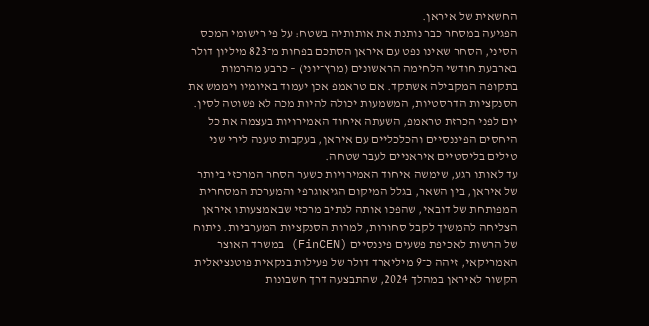החשאית של איראן.
הפגיעה במסחר כבר נותנת את אותותיה בשטח: על פי רישומי המכס הסיני, הסחר שאינו נפט עם איראן הסתכם בפחות מ־823 מיליון דולר בארבעת חודשי הלחימה הראשונים (מרץ־יוני) – כרבע מהרמות בתקופה המקבילה אשתקד. אם טראמפ אכן יעמוד באיומיו ויממש את הסנקציות הדרסטיות, המשמעות יכולה להיות מכה לא פשוטה לסין.
יום לפני הכרזת טראמפ, השעתה איחוד האמירויות בעצמה את כל היחסים הפיננסיים והכלכליים עם איראן, בעקבות טענה לירי שני טילים בליסטיים איראניים לעבר שטחה.
עד לאותו רגע, שימשה איחוד האמירויות כשער הסחר המרכזי ביותר של איראן, בין השאר, בגלל המיקום הגיאוגרפי והמערכת המסחרית המפותחת של דובאי, שהפכו אותה לנתיב מרכזי שבאמצעותו איראן הצליחה להמשיך לקבל סחורות, למרות הסנקציות המערביות. ניתוח של הרשות לאכיפת פשעים פיננסיים (FinCEN) במשרד האוצר האמריקאי, זיהה כ־9 מיליארד דולר של פעילות בנקאית פוטנציאלית הקשור לאיראן במהלך 2024, שהתבצעה דרך חשבונות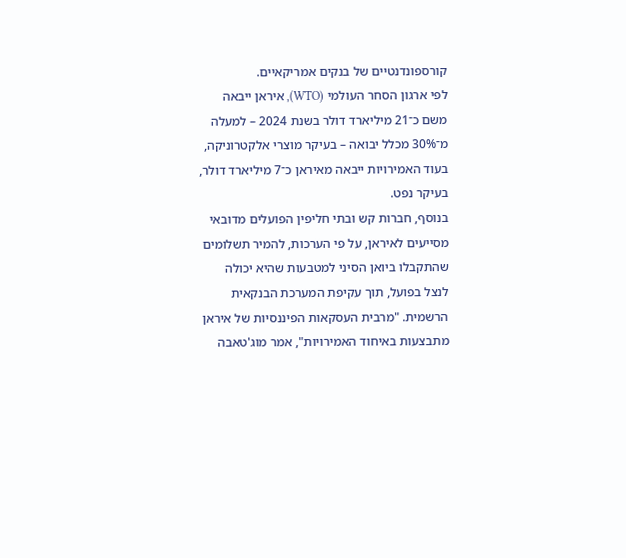קורספונדנטיים של בנקים אמריקאיים.
לפי ארגון הסחר העולמי (WTO), איראן ייבאה משם כ־21 מיליארד דולר בשנת 2024 – למעלה מ־30% מכלל יבואה – בעיקר מוצרי אלקטרוניקה, בעוד האמירויות ייבאה מאיראן כ־7 מיליארד דולר, בעיקר נפט.
בנוסף, חברות קש ובתי חליפין הפועלים מדובאי מסייעים לאיראן, על פי הערכות, להמיר תשלומים שהתקבלו ביואן הסיני למטבעות שהיא יכולה לנצל בפועל, תוך עקיפת המערכת הבנקאית הרשמית. "מרבית העסקאות הפיננסיות של איראן מתבצעות באיחוד האמירויות", אמר מוג'טאבה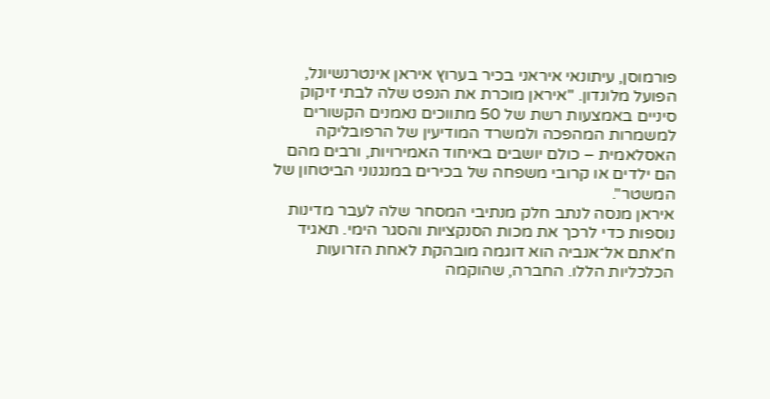פורמוסן, עיתונאי איראני בכיר בערוץ איראן אינטרנשיונל, הפועל מלונדון. "איראן מוכרת את הנפט שלה לבתי זיקוק סיניים באמצעות רשת של 50 מתווכים נאמנים הקשורים למשמרות המהפכה ולמשרד המודיעין של הרפובליקה האסלאמית – כולם יושבים באיחוד האמירויות, ורבים מהם הם ילדים או קרובי משפחה של בכירים במנגנוני הביטחון של המשטר".
איראן מנסה לנתב חלק מנתיבי המסחר שלה לעבר מדינות נוספות כדי לרכך את מכות הסנקציות והסגר הימי. תאגיד ח'אתם אל־אנביה הוא דוגמה מובהקת לאחת הזרועות הכלכליות הללו. החברה, שהוקמה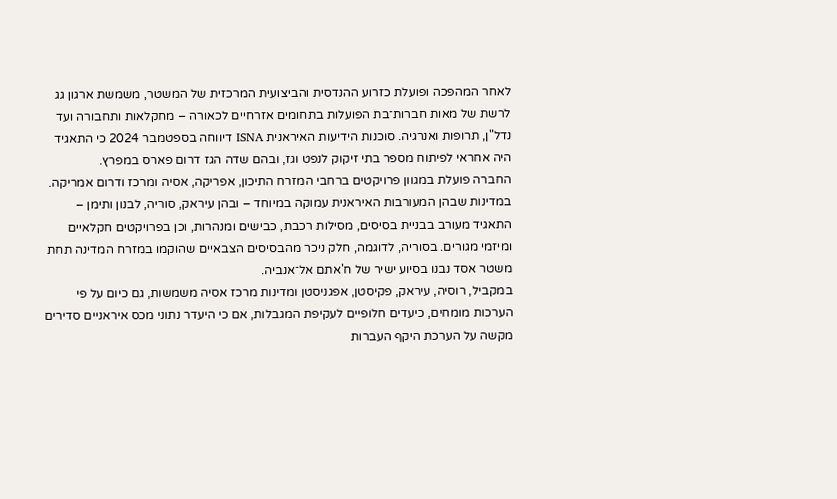לאחר המהפכה ופועלת כזרוע ההנדסית והביצועית המרכזית של המשטר, משמשת ארגון גג לרשת של מאות חברות־בת הפועלות בתחומים אזרחיים לכאורה – מחקלאות ותחבורה ועד נדל"ן, תרופות ואנרגיה. סוכנות הידיעות האיראנית ISNA דיווחה בספטמבר 2024 כי התאגיד היה אחראי לפיתוח מספר בתי זיקוק לנפט וגז, ובהם שדה הגז דרום פארס במפרץ.
החברה פועלת במגוון פרויקטים ברחבי המזרח התיכון, אפריקה, אסיה ומרכז ודרום אמריקה. במדינות שבהן המעורבות האיראנית עמוקה במיוחד – ובהן עיראק, סוריה, לבנון ותימן – התאגיד מעורב בבניית בסיסים, מסילות רכבת, כבישים ומנהרות, וכן בפרויקטים חקלאיים ומיזמי מגורים. בסוריה, לדוגמה, חלק ניכר מהבסיסים הצבאיים שהוקמו במזרח המדינה תחת משטר אסד נבנו בסיוע ישיר של ח'אתם אל־אנביה.
במקביל, רוסיה, עיראק, פקיסטן, אפגניסטן ומדינות מרכז אסיה משמשות, גם כיום על פי הערכות מומחים, כיעדים חלופיים לעקיפת המגבלות, אם כי היעדר נתוני מכס איראניים סדירים מקשה על הערכת היקף העברות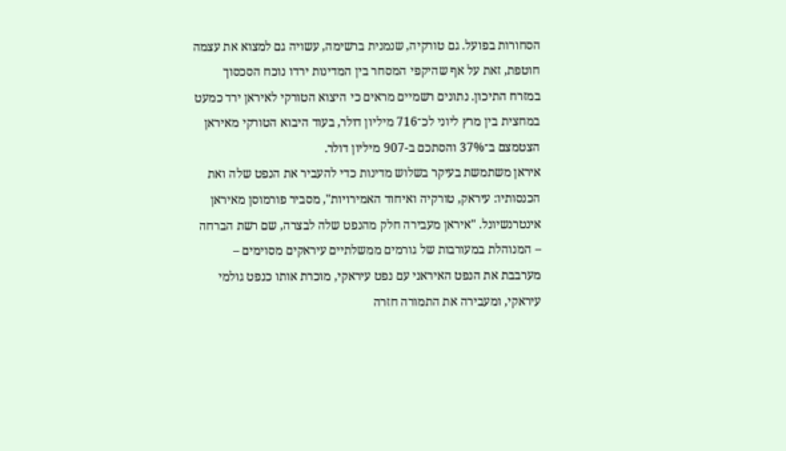הסחורות בפועל. גם טורקיה, שנמנית ברשימה, עשויה גם למצוא את עצמה חוטפת, זאת על אף שהיקפי המסחר בין המדינות ירדו נוכח הסכסוך במזרח התיכון. נתונים רשמיים מראים כי היצוא הטורקי לאיראן ירד כמעט במחצית בין מרץ ליוני לכ־716 מיליון דולר, בעוד היבוא הטורקי מאיראן הצטמצם ב־37% והסתכם ב-907 מיליון דולר.
איראן משתמשת בעיקר בשלוש מדינות כדי להעביר את הנפט שלה ואת הכנסותיו: עיראק, טורקיה ואיחוד האמירויות", מסביר פורמוסן מאיראן אינטרנשיונל. "איראן מעבירה חלק מהנפט שלה לבצרה, שם רשת הברחה – המנוהלת במעורבות של גורמים ממשלתיים עיראקים מסוימים – מערבבת את הנפט האיראני עם נפט עיראקי, מוכרת אותו כנפט גולמי עיראקי, ומעבירה את התמורה חזרה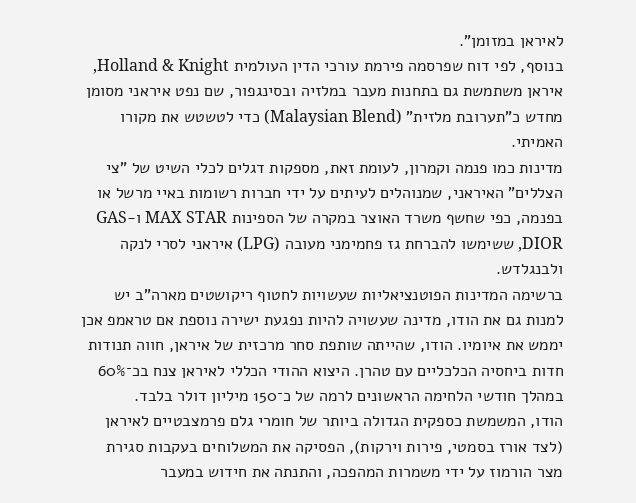לאיראן במזומן".
בנוסף, לפי דוח שפרסמה פירמת עורכי הדין העולמית Holland & Knight, איראן משתמשת גם בתחנות מעבר במלזיה ובסינגפור, שם נפט איראני מסומן מחדש כ"תערובת מלזית" (Malaysian Blend) כדי לטשטש את מקורו האמיתי.
מדינות כמו פנמה וקמרון, לעומת זאת, מספקות דגלים לכלי השיט של "צי הצללים" האיראני, שמנוהלים לעיתים על ידי חברות רשומות באיי מרשל או בפנמה, כפי שחשף משרד האוצר במקרה של הספינות MAX STAR ו-GAS DIOR, ששימשו להברחת גז פחמימני מעובה (LPG) איראני לסרי לנקה ולבנגלדש.
ברשימה המדינות הפוטנציאליות שעשויות לחטוף ריקושטים מארה"ב יש למנות גם את הודו, מדינה שעשויה להיות נפגעת ישירה נוספת אם טראמפ אכן יממש את איומיו. הודו, שהייתה שותפת סחר מרכזית של איראן, חווה תנודות חדות ביחסיה הכלכליים עם טהרן. היצוא ההודי הכללי לאיראן צנח בכ־60% במהלך חודשי הלחימה הראשונים לרמה של כ־150 מיליון דולר בלבד.
הודו, המשמשת כספקית הגדולה ביותר של חומרי גלם פרמצבטיים לאיראן (לצד אורז בסמטי, פירות וירקות), הפסיקה את המשלוחים בעקבות סגירת מצר הורמוז על ידי משמרות המהפכה, והתנתה את חידוש במעבר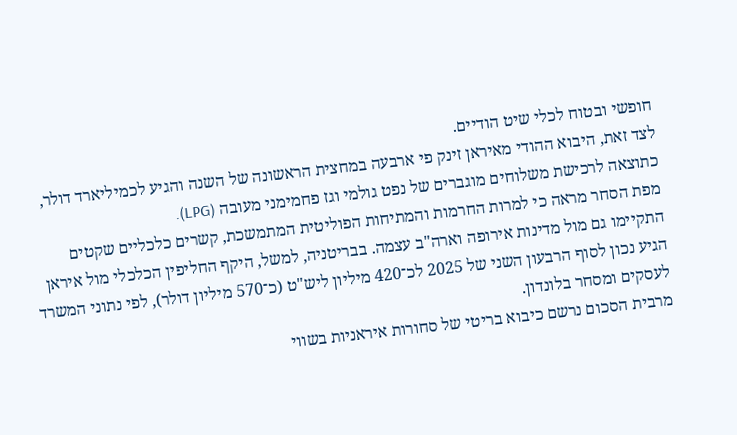חופשי ובטוח לכלי שיט הודיים.
לצד זאת, היבוא ההודי מאיראן זינק פי ארבעה במחצית הראשונה של השנה והגיע לכמיליארד דולר, כתוצאה לרכישת משלוחים מוגברים של נפט גולמי וגז פחמימני מעובה (LPG).
מפת הסחר מראה כי למרות החרמות והמתיחות הפוליטית המתמשכת, קשרים כלכליים שקטים התקיימו גם מול מדינות אירופה וארה"ב עצמה. בבריטניה, למשל, היקף החליפין הכלכלי מול איראן הגיע נכון לסוף הרבעון השני של 2025 לכ־420 מיליון ליש"ט (כ־570 מיליון דולר), לפי נתוני המשרד לעסקים ומסחר בלונדון.
מרבית הסכום נרשם כיבוא בריטי של סחורות איראניות בשווי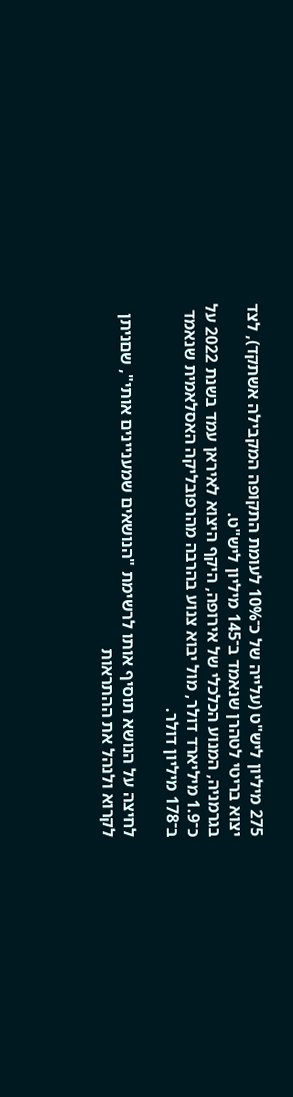275 מיליון ליש"ט (עלייה של כ־10% לעומת התקופה המקבילה אשתקד), לצד יצוא בריטי לטהרן שנאמד ב־145 מיליון ליש"ט.
בגרמניה, המנוע הכלכלי של אירופה, היקף היצוא לאיראן עמד בשנת 2022 על כ־1.9 מיליארד דולר, מול יבוא צנוע בהרבה מהרפובליקה האסלאמית שנאמד ב־178 מיליון דולר.

לחיצה על הנושא תוסיף אותו לרשימת "הנושאים שמעניינים אותי", שםניתן לקרוא ולנהל את ההתראות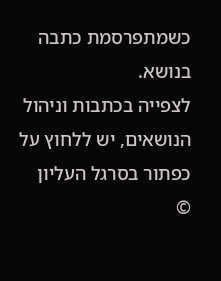כשמתפרסמת כתבה בנושא.
לצפייה בכתבות וניהול הנושאים, יש ללחוץ על כפתור בסרגל העליון
©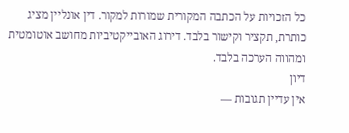כל הזכויות על הכתבה המקורית שמורות למקור. דין אונליין מציג כותרת, תקציר וקישור בלבד. דירוג האובייקטיביות מחושב אוטומטית ומהווה הערכה בלבד.
דיון
אין עדיין תגובות —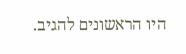היו הראשונים להגיב.